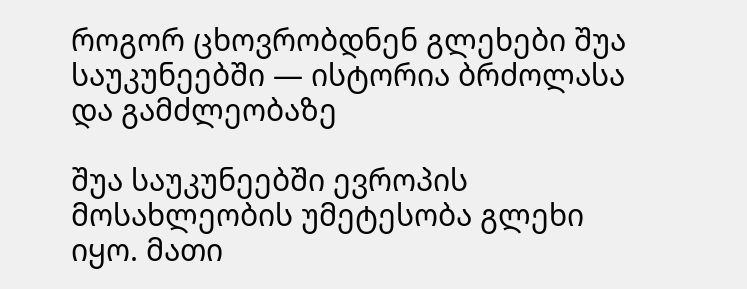როგორ ცხოვრობდნენ გლეხები შუა საუკუნეებში — ისტორია ბრძოლასა და გამძლეობაზე

შუა საუკუნეებში ევროპის მოსახლეობის უმეტესობა გლეხი იყო. მათი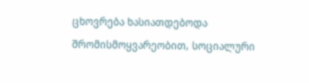ცხოვრება ხასიათდებოდა შრომისმოყვარეობით, სოციალური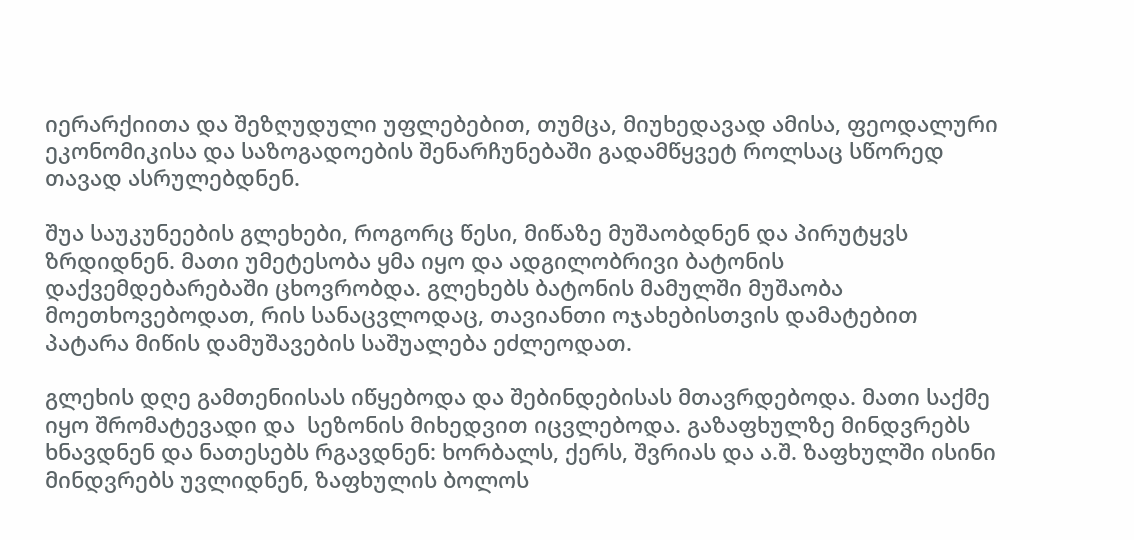იერარქიითა და შეზღუდული უფლებებით, თუმცა, მიუხედავად ამისა, ფეოდალური ეკონომიკისა და საზოგადოების შენარჩუნებაში გადამწყვეტ როლსაც სწორედ თავად ასრულებდნენ.

შუა საუკუნეების გლეხები, როგორც წესი, მიწაზე მუშაობდნენ და პირუტყვს ზრდიდნენ. მათი უმეტესობა ყმა იყო და ადგილობრივი ბატონის დაქვემდებარებაში ცხოვრობდა. გლეხებს ბატონის მამულში მუშაობა მოეთხოვებოდათ, რის სანაცვლოდაც, თავიანთი ოჯახებისთვის დამატებით პატარა მიწის დამუშავების საშუალება ეძლეოდათ.

გლეხის დღე გამთენიისას იწყებოდა და შებინდებისას მთავრდებოდა. მათი საქმე იყო შრომატევადი და  სეზონის მიხედვით იცვლებოდა. გაზაფხულზე მინდვრებს ხნავდნენ და ნათესებს რგავდნენ: ხორბალს, ქერს, შვრიას და ა.შ. ზაფხულში ისინი მინდვრებს უვლიდნენ, ზაფხულის ბოლოს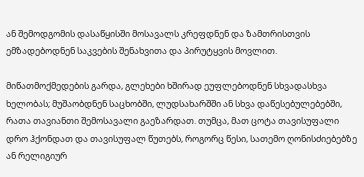ან შემოდგომის დასაწყისში მოსავალს კრეფდნენ და ზამთრისთვის ემზადებოდნენ საკვების შენახვითა და პირუტყვის მოვლით.

მიწათმოქმედების გარდა, გლეხები ხშირად ეუფლებოდნენ სხვადასხვა ხელობას; მუშაობდნენ საცხობში, ლუდსახარშში ან სხვა დაწესებულებებში, რათა თავიანთი შემოსავალი გაეზარდათ. თუმცა, მათ ცოტა თავისუფალი დრო ჰქონდათ და თავისუფალ წუთებს, როგორც წესი, სათემო ღონისძიებებზე ან რელიგიურ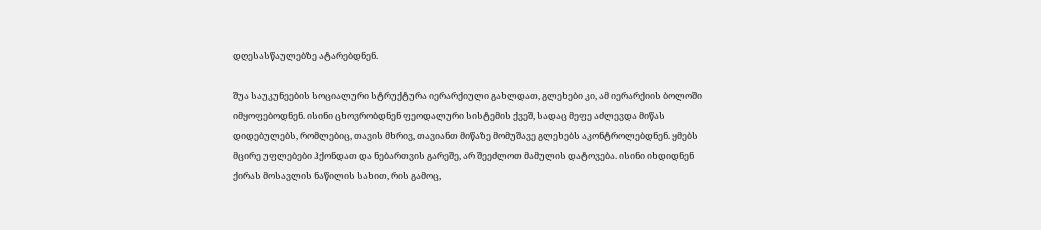დღესასწაულებზე ატარებდნენ.

შუა საუკუნეების სოციალური სტრუქტურა იერარქიული გახლდათ, გლეხები კი, ამ იერარქიის ბოლოში იმყოფებოდნენ. ისინი ცხოვრობდნენ ფეოდალური სისტემის ქვეშ, სადაც მეფე აძლევდა მიწას დიდებულებს, რომლებიც, თავის მხრივ, თავიანთ მიწაზე მომუშავე გლეხებს აკონტროლებდნენ. ყმებს მცირე უფლებები ჰქონდათ და ნებართვის გარეშე, არ შეეძლოთ მამულის დატოვება. ისინი იხდიდნენ ქირას მოსავლის ნაწილის სახით, რის გამოც,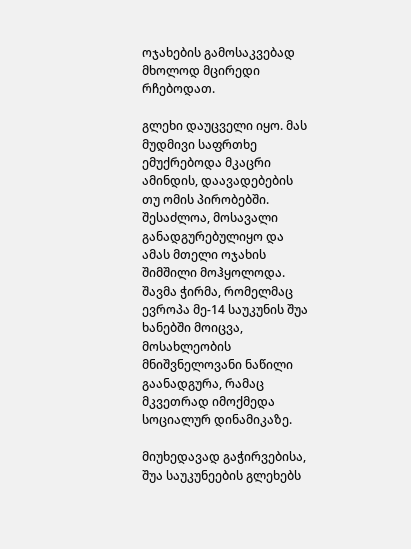ოჯახების გამოსაკვებად მხოლოდ მცირედი რჩებოდათ.

გლეხი დაუცველი იყო. მას მუდმივი საფრთხე ემუქრებოდა მკაცრი ამინდის, დაავადებების თუ ომის პირობებში. შესაძლოა, მოსავალი განადგურებულიყო და ამას მთელი ოჯახის შიმშილი მოჰყოლოდა. შავმა ჭირმა, რომელმაც ევროპა მე-14 საუკუნის შუა ხანებში მოიცვა, მოსახლეობის მნიშვნელოვანი ნაწილი გაანადგურა, რამაც მკვეთრად იმოქმედა სოციალურ დინამიკაზე.

მიუხედავად გაჭირვებისა, შუა საუკუნეების გლეხებს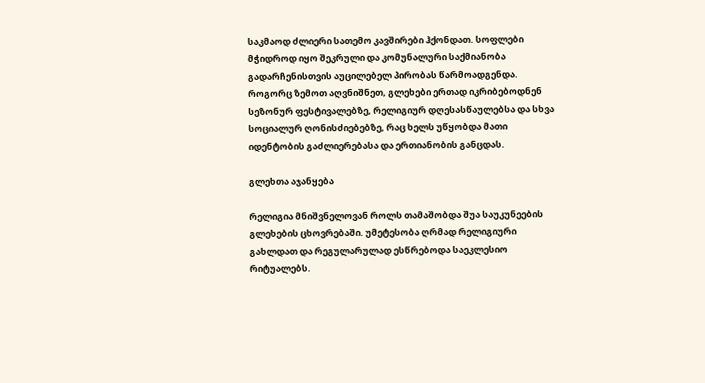საკმაოდ ძლიერი სათემო კავშირები ჰქონდათ. სოფლები მჭიდროდ იყო შეკრული და კომუნალური საქმიანობა გადარჩენისთვის აუცილებელ პირობას წარმოადგენდა. როგორც ზემოთ აღვნიშნეთ, გლეხები ერთად იკრიბებოდნენ სეზონურ ფესტივალებზე, რელიგიურ დღესასწაულებსა და სხვა სოციალურ ღონისძიებებზე, რაც ხელს უწყობდა მათი იდენტობის გაძლიერებასა და ერთიანობის განცდას.

გლეხთა აჯანყება

რელიგია მნიშვნელოვან როლს თამაშობდა შუა საუკუნეების გლეხების ცხოვრებაში. უმეტესობა ღრმად რელიგიური გახლდათ და რეგულარულად ესწრებოდა საეკლესიო რიტუალებს.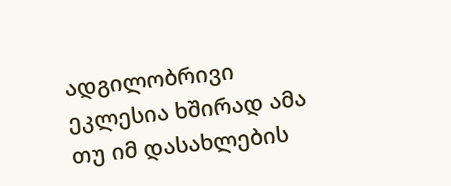ადგილობრივი ეკლესია ხშირად ამა თუ იმ დასახლების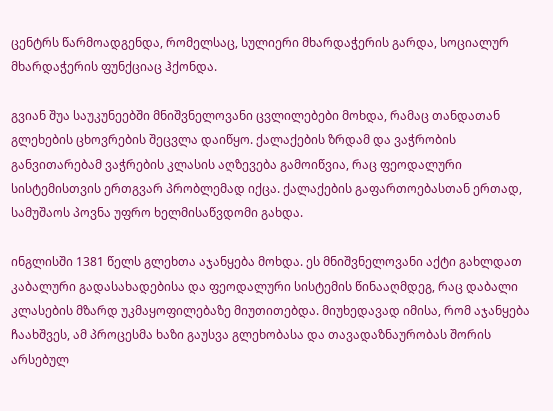ცენტრს წარმოადგენდა, რომელსაც, სულიერი მხარდაჭერის გარდა, სოციალურ მხარდაჭერის ფუნქციაც ჰქონდა.

გვიან შუა საუკუნეებში მნიშვნელოვანი ცვლილებები მოხდა, რამაც თანდათან გლეხების ცხოვრების შეცვლა დაიწყო. ქალაქების ზრდამ და ვაჭრობის განვითარებამ ვაჭრების კლასის აღზევება გამოიწვია, რაც ფეოდალური სისტემისთვის ერთგვარ პრობლემად იქცა. ქალაქების გაფართოებასთან ერთად, სამუშაოს პოვნა უფრო ხელმისაწვდომი გახდა.

ინგლისში 1381 წელს გლეხთა აჯანყება მოხდა. ეს მნიშვნელოვანი აქტი გახლდათ კაბალური გადასახადებისა და ფეოდალური სისტემის წინააღმდეგ, რაც დაბალი კლასების მზარდ უკმაყოფილებაზე მიუთითებდა. მიუხედავად იმისა, რომ აჯანყება ჩაახშვეს, ამ პროცესმა ხაზი გაუსვა გლეხობასა და თავადაზნაურობას შორის არსებულ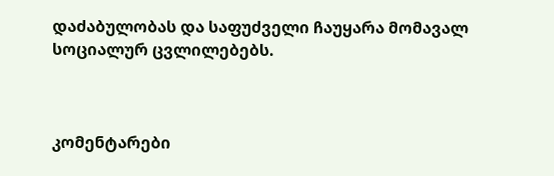დაძაბულობას და საფუძველი ჩაუყარა მომავალ სოციალურ ცვლილებებს.



კომენტარები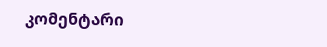კომენტარი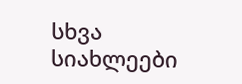სხვა სიახლეები